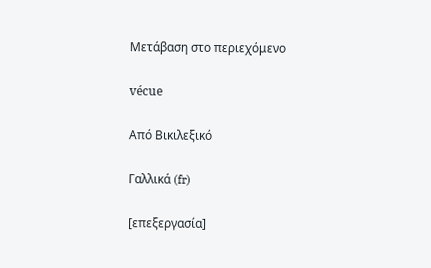Μετάβαση στο περιεχόμενο

vécue

Από Βικιλεξικό

Γαλλικά (fr)

[επεξεργασία]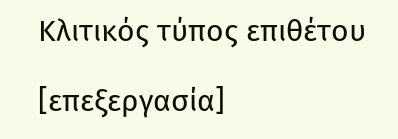Κλιτικός τύπος επιθέτου

[επεξεργασία]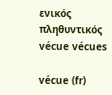ενικός         πληθυντικός
vécue vécues

vécue (fr)